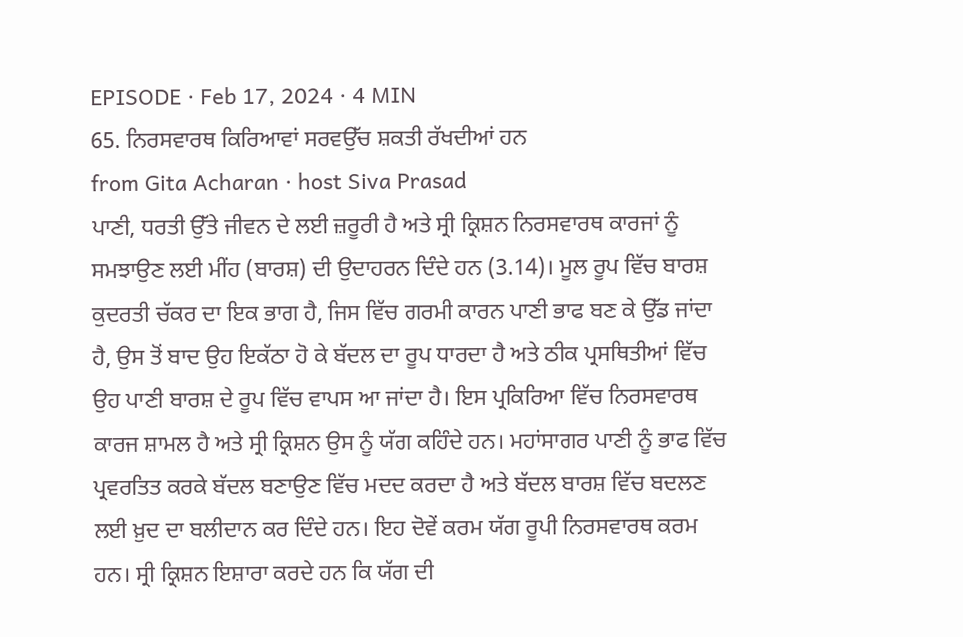EPISODE · Feb 17, 2024 · 4 MIN
65. ਨਿਰਸਵਾਰਥ ਕਿਰਿਆਵਾਂ ਸਰਵਉੱਚ ਸ਼ਕਤੀ ਰੱਖਦੀਆਂ ਹਨ
from Gita Acharan · host Siva Prasad
ਪਾਣੀ, ਧਰਤੀ ਉੱਤੇ ਜੀਵਨ ਦੇ ਲਈ ਜ਼ਰੂਰੀ ਹੈ ਅਤੇ ਸ੍ਰੀ ਕ੍ਰਿਸ਼ਨ ਨਿਰਸਵਾਰਥ ਕਾਰਜਾਂ ਨੂੰ ਸਮਝਾਉਣ ਲਈ ਮੀਂਹ (ਬਾਰਸ਼) ਦੀ ਉਦਾਹਰਨ ਦਿੰਦੇ ਹਨ (3.14)। ਮੂਲ ਰੂਪ ਵਿੱਚ ਬਾਰਸ਼ ਕੁਦਰਤੀ ਚੱਕਰ ਦਾ ਇਕ ਭਾਗ ਹੈ, ਜਿਸ ਵਿੱਚ ਗਰਮੀ ਕਾਰਨ ਪਾਣੀ ਭਾਫ ਬਣ ਕੇ ਉੱਡ ਜਾਂਦਾ ਹੈ, ਉਸ ਤੋਂ ਬਾਦ ਉਹ ਇਕੱਠਾ ਹੋ ਕੇ ਬੱਦਲ ਦਾ ਰੂਪ ਧਾਰਦਾ ਹੈ ਅਤੇ ਠੀਕ ਪ੍ਰਸਥਿਤੀਆਂ ਵਿੱਚ ਉਹ ਪਾਣੀ ਬਾਰਸ਼ ਦੇ ਰੂਪ ਵਿੱਚ ਵਾਪਸ ਆ ਜਾਂਦਾ ਹੈ। ਇਸ ਪ੍ਰਕਿਰਿਆ ਵਿੱਚ ਨਿਰਸਵਾਰਥ ਕਾਰਜ ਸ਼ਾਮਲ ਹੈ ਅਤੇ ਸ੍ਰੀ ਕ੍ਰਿਸ਼ਨ ਉਸ ਨੂੰ ਯੱਗ ਕਹਿੰਦੇ ਹਨ। ਮਹਾਂਸਾਗਰ ਪਾਣੀ ਨੂੰ ਭਾਫ ਵਿੱਚ ਪ੍ਰਵਰਤਿਤ ਕਰਕੇ ਬੱਦਲ ਬਣਾਉਣ ਵਿੱਚ ਮਦਦ ਕਰਦਾ ਹੈ ਅਤੇ ਬੱਦਲ ਬਾਰਸ਼ ਵਿੱਚ ਬਦਲਣ ਲਈ ਖ਼ੁਦ ਦਾ ਬਲੀਦਾਨ ਕਰ ਦਿੰਦੇ ਹਨ। ਇਹ ਦੋਵੇਂ ਕਰਮ ਯੱਗ ਰੂਪੀ ਨਿਰਸਵਾਰਥ ਕਰਮ ਹਨ। ਸ੍ਰੀ ਕ੍ਰਿਸ਼ਨ ਇਸ਼ਾਰਾ ਕਰਦੇ ਹਨ ਕਿ ਯੱਗ ਦੀ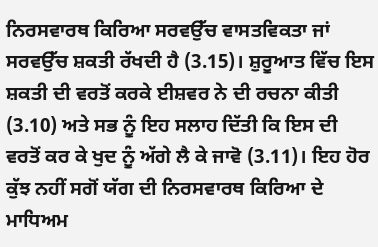ਨਿਰਸਵਾਰਥ ਕਿਰਿਆ ਸਰਵਉੱਚ ਵਾਸਤਵਿਕਤਾ ਜਾਂ ਸਰਵਉੱਚ ਸ਼ਕਤੀ ਰੱਖਦੀ ਹੈ (3.15)। ਸ਼ੁਰੂਆਤ ਵਿੱਚ ਇਸ ਸ਼ਕਤੀ ਦੀ ਵਰਤੋਂ ਕਰਕੇ ਈਸ਼ਵਰ ਨੇ ਦੀ ਰਚਨਾ ਕੀਤੀ (3.10) ਅਤੇ ਸਭ ਨੂੰ ਇਹ ਸਲਾਹ ਦਿੱਤੀ ਕਿ ਇਸ ਦੀ ਵਰਤੋਂ ਕਰ ਕੇ ਖੁਦ ਨੂੰ ਅੱਗੇ ਲੈ ਕੇ ਜਾਵੋ (3.11)। ਇਹ ਹੋਰ ਕੁੱਝ ਨਹੀਂ ਸਗੋਂ ਯੱਗ ਦੀ ਨਿਰਸਵਾਰਥ ਕਿਰਿਆ ਦੇ ਮਾਧਿਅਮ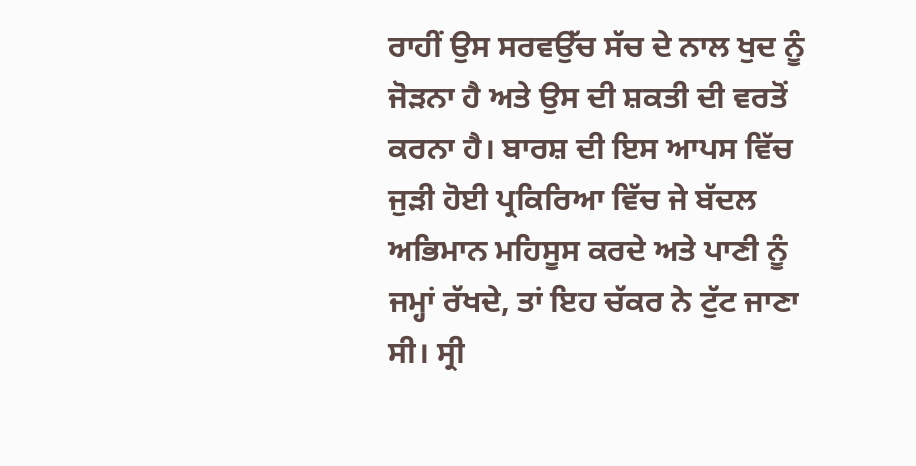ਰਾਹੀਂ ਉਸ ਸਰਵਉੱਚ ਸੱਚ ਦੇ ਨਾਲ ਖੁਦ ਨੂੰ ਜੋੜਨਾ ਹੈ ਅਤੇ ਉਸ ਦੀ ਸ਼ਕਤੀ ਦੀ ਵਰਤੋਂ ਕਰਨਾ ਹੈ। ਬਾਰਸ਼ ਦੀ ਇਸ ਆਪਸ ਵਿੱਚ ਜੁੜੀ ਹੋਈ ਪ੍ਰਕਿਰਿਆ ਵਿੱਚ ਜੇ ਬੱਦਲ ਅਭਿਮਾਨ ਮਹਿਸੂਸ ਕਰਦੇ ਅਤੇ ਪਾਣੀ ਨੂੰ ਜਮ੍ਹਾਂ ਰੱਖਦੇ, ਤਾਂ ਇਹ ਚੱਕਰ ਨੇ ਟੁੱਟ ਜਾਣਾ ਸੀ। ਸ੍ਰੀ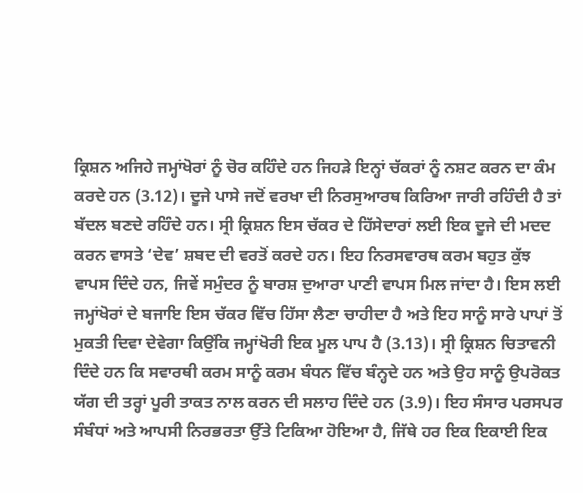ਕ੍ਰਿਸ਼ਨ ਅਜਿਹੇ ਜਮ੍ਹਾਂਖੋਰਾਂ ਨੂੰ ਚੋਰ ਕਹਿੰਦੇ ਹਨ ਜਿਹੜੇ ਇਨ੍ਹਾਂ ਚੱਕਰਾਂ ਨੂੰ ਨਸ਼ਟ ਕਰਨ ਦਾ ਕੰਮ ਕਰਦੇ ਹਨ (3.12)। ਦੂਜੇ ਪਾਸੇ ਜਦੋਂ ਵਰਖਾ ਦੀ ਨਿਰਸੁਆਰਥ ਕਿਰਿਆ ਜਾਰੀ ਰਹਿੰਦੀ ਹੈ ਤਾਂ ਬੱਦਲ ਬਣਦੇ ਰਹਿੰਦੇ ਹਨ। ਸ੍ਰੀ ਕ੍ਰਿਸ਼ਨ ਇਸ ਚੱਕਰ ਦੇ ਹਿੱਸੇਦਾਰਾਂ ਲਈ ਇਕ ਦੂਜੇ ਦੀ ਮਦਦ ਕਰਨ ਵਾਸਤੇ ‘ਦੇਵ’ ਸ਼ਬਦ ਦੀ ਵਰਤੋਂ ਕਰਦੇ ਹਨ। ਇਹ ਨਿਰਸਵਾਰਥ ਕਰਮ ਬਹੁਤ ਕੁੱਝ ਵਾਪਸ ਦਿੰਦੇ ਹਨ, ਜਿਵੇਂ ਸਮੁੰਦਰ ਨੂੰ ਬਾਰਸ਼ ਦੁਆਰਾ ਪਾਣੀ ਵਾਪਸ ਮਿਲ ਜਾਂਦਾ ਹੈ। ਇਸ ਲਈ ਜਮ੍ਹਾਂਖੋਰਾਂ ਦੇ ਬਜਾਇ ਇਸ ਚੱਕਰ ਵਿੱਚ ਹਿੱਸਾ ਲੈਣਾ ਚਾਹੀਦਾ ਹੈ ਅਤੇ ਇਹ ਸਾਨੂੰ ਸਾਰੇ ਪਾਪਾਂ ਤੋਂ ਮੁਕਤੀ ਦਿਵਾ ਦੇਵੇਗਾ ਕਿਉਂਕਿ ਜਮ੍ਹਾਂਖੋਰੀ ਇਕ ਮੂਲ ਪਾਪ ਹੈ (3.13)। ਸ੍ਰੀ ਕ੍ਰਿਸ਼ਨ ਚਿਤਾਵਨੀ ਦਿੰਦੇ ਹਨ ਕਿ ਸਵਾਰਥੀ ਕਰਮ ਸਾਨੂੰ ਕਰਮ ਬੰਧਨ ਵਿੱਚ ਬੰਨ੍ਹਦੇ ਹਨ ਅਤੇ ਉਹ ਸਾਨੂੰ ਉਪਰੋਕਤ ਯੱਗ ਦੀ ਤਰ੍ਹਾਂ ਪੂਰੀ ਤਾਕਤ ਨਾਲ ਕਰਨ ਦੀ ਸਲਾਹ ਦਿੰਦੇ ਹਨ (3.9)। ਇਹ ਸੰਸਾਰ ਪਰਸਪਰ ਸੰਬੰਧਾਂ ਅਤੇ ਆਪਸੀ ਨਿਰਭਰਤਾ ਉੱਤੇ ਟਿਕਿਆ ਹੋਇਆ ਹੈ, ਜਿੱਥੇ ਹਰ ਇਕ ਇਕਾਈ ਇਕ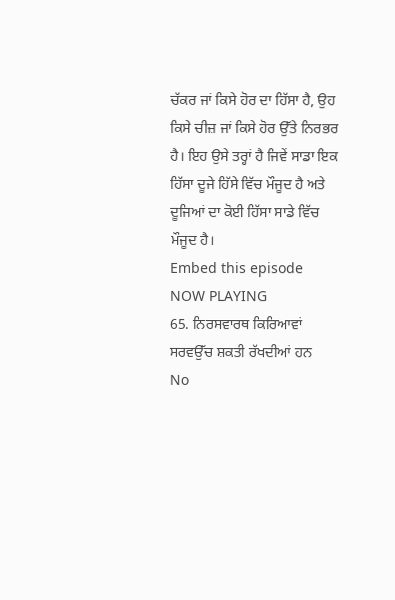ਚੱਕਰ ਜਾਂ ਕਿਸੇ ਹੋਰ ਦਾ ਹਿੱਸਾ ਹੈ, ਉਹ ਕਿਸੇ ਚੀਜ਼ ਜਾਂ ਕਿਸੇ ਹੋਰ ਉੱਤੇ ਨਿਰਭਰ ਹੈ। ਇਹ ਉਸੇ ਤਰ੍ਹਾਂ ਹੈ ਜਿਵੇਂ ਸਾਡਾ ਇਕ ਹਿੱਸਾ ਦੂਜੇ ਹਿੱਸੇ ਵਿੱਚ ਮੌਜੂਦ ਹੈ ਅਤੇ ਦੂਜਿਆਂ ਦਾ ਕੋਈ ਹਿੱਸਾ ਸਾਡੇ ਵਿੱਚ ਮੌਜੂਦ ਹੈ।
Embed this episode
NOW PLAYING
65. ਨਿਰਸਵਾਰਥ ਕਿਰਿਆਵਾਂ ਸਰਵਉੱਚ ਸ਼ਕਤੀ ਰੱਖਦੀਆਂ ਹਨ
No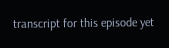transcript for this episode yet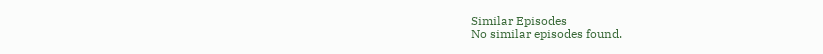Similar Episodes
No similar episodes found.